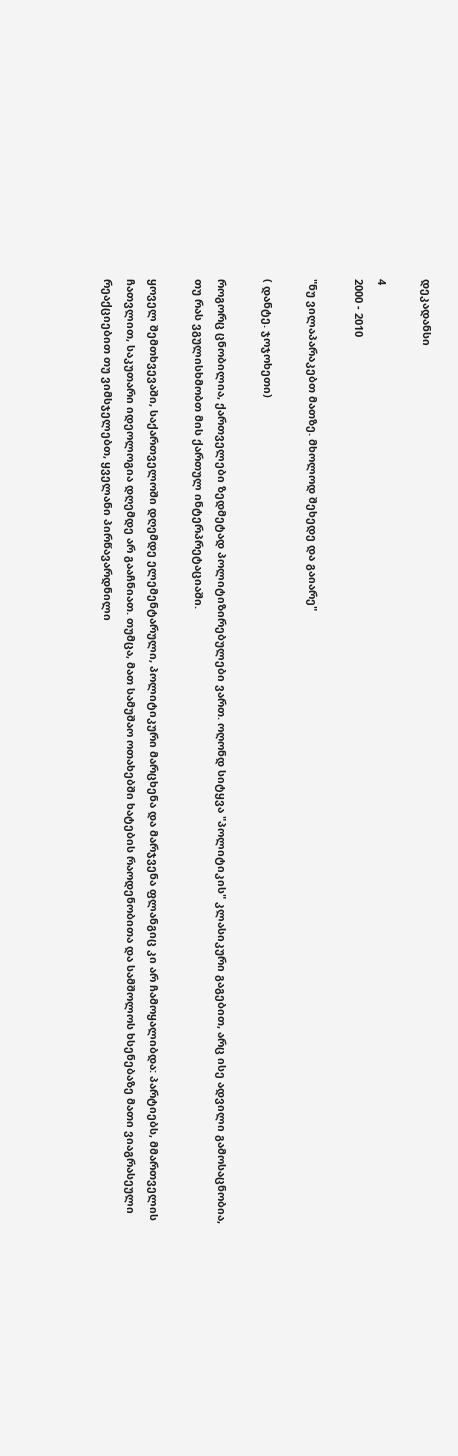დეკადანსი

4
2000 - 2010

"ნუ ვილაპარაკებთ მათზე. მხოლოდ შეხედე და გაიარე"

( დანტე. ჯოჯოხეთი)

როგორც ცნობილია, ქართველები ზედმეტად პოლიტიზირებულები ვართ. ოღონდ სიტყვა "პოლიტიკის" კლასიკური გაგებით, არც ისე ადვილი გამოსაცნობია, თუ რას ვგულისხმობთ მის ქართულ ინტერპრეტაციაში.

ყოველ შემთხვევაში, საქართველოში დღემდე ელემენტარული, პოლიტიკური მარცხენა და მარჯვენა ფლანგიც კი არ ჩამოყალიბდა: პარტიებს, მმართველის ჩათვლით, საკუთარი იდეოლოგია დღემდე არ გააჩნიათ. თუმცა, მათ სამუშაო ოთახებში ხატების რაოდენობითა და სამშოლოს ხსენებაზე მათი ვიაგრასეული რეაქციებით თუ ვიმსჯელებთ, ყველანი პირწავარდნილი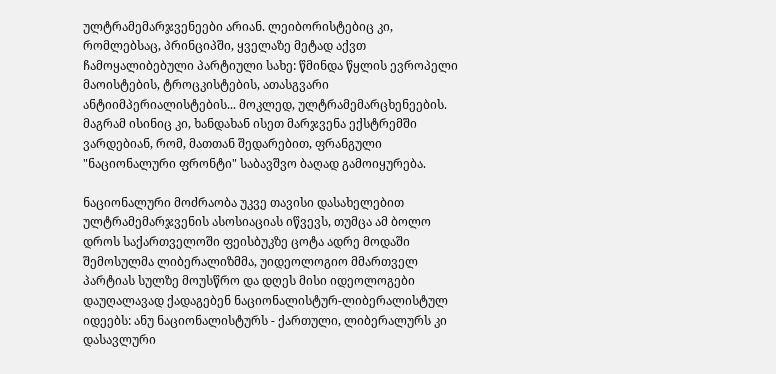ულტრამემარჯვენეები არიან. ლეიბორისტებიც კი, რომლებსაც, პრინციპში, ყველაზე მეტად აქვთ ჩამოყალიბებული პარტიული სახე: წმინდა წყლის ევროპელი მაოისტების, ტროცკისტების, ათასგვარი ანტიიმპერიალისტების... მოკლედ, ულტრამემარცხენეების. მაგრამ ისინიც კი, ხანდახან ისეთ მარჯვენა ექსტრემში ვარდებიან, რომ, მათთან შედარებით, ფრანგული "ნაციონალური ფრონტი" საბავშვო ბაღად გამოიყურება.

ნაციონალური მოძრაობა უკვე თავისი დასახელებით ულტრამემარჯვენის ასოსიაციას იწვევს, თუმცა ამ ბოლო დროს საქართველოში ფეისბუკზე ცოტა ადრე მოდაში შემოსულმა ლიბერალიზმმა, უიდეოლოგიო მმართველ პარტიას სულზე მოუსწრო და დღეს მისი იდეოლოგები დაუღალავად ქადაგებენ ნაციონალისტურ-ლიბერალისტულ იდეებს: ანუ ნაციონალისტურს - ქართული, ლიბერალურს კი დასავლური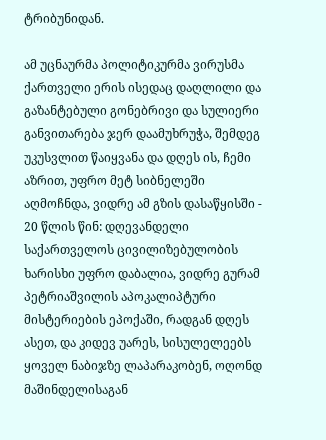ტრიბუნიდან.

ამ უცნაურმა პოლიტიკურმა ვირუსმა ქართველი ერის ისედაც დაღლილი და გაზანტებული გონებრივი და სულიერი განვითარება ჯერ დაამუხრუჭა, შემდეგ უკუსვლით წაიყვანა და დღეს ის, ჩემი აზრით, უფრო მეტ სიბნელეში აღმოჩნდა, ვიდრე ამ გზის დასაწყისში - 20 წლის წინ: დღევანდელი საქართველოს ცივილიზებულობის ხარისხი უფრო დაბალია, ვიდრე გურამ პეტრიაშვილის აპოკალიპტური მისტერიების ეპოქაში, რადგან დღეს ასეთ, და კიდევ უარეს, სისულელეებს ყოველ ნაბიჯზე ლაპარაკობენ, ოღონდ მაშინდელისაგან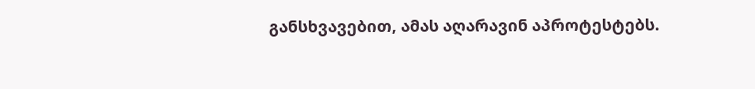განსხვავებით, ამას აღარავინ აპროტესტებს.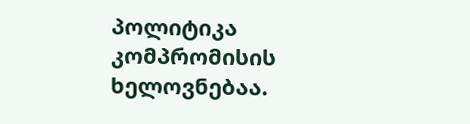პოლიტიკა კომპრომისის ხელოვნებაა.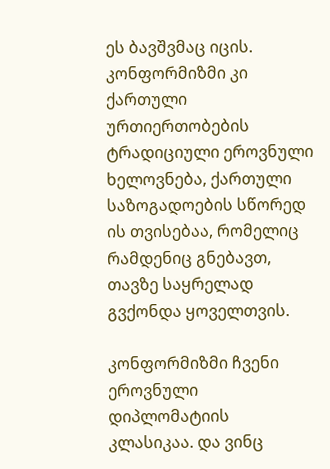ეს ბავშვმაც იცის. კონფორმიზმი კი ქართული ურთიერთობების ტრადიციული ეროვნული ხელოვნება, ქართული საზოგადოების სწორედ ის თვისებაა, რომელიც რამდენიც გნებავთ, თავზე საყრელად გვქონდა ყოველთვის.

კონფორმიზმი ჩვენი ეროვნული დიპლომატიის კლასიკაა. და ვინც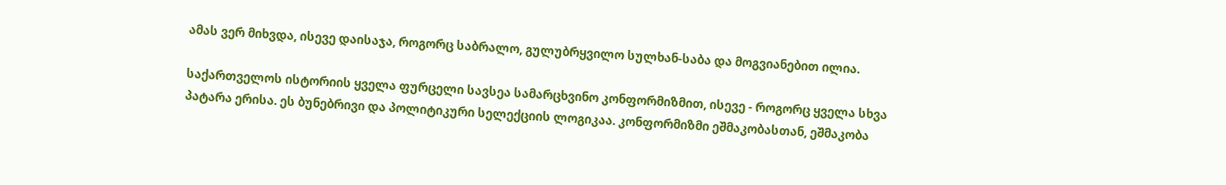ამას ვერ მიხვდა, ისევე დაისაჯა, როგორც საბრალო, გულუბრყვილო სულხან-საბა და მოგვიანებით ილია.

საქართველოს ისტორიის ყველა ფურცელი სავსეა სამარცხვინო კონფორმიზმით, ისევე - როგორც ყველა სხვა პატარა ერისა. ეს ბუნებრივი და პოლიტიკური სელექციის ლოგიკაა. კონფორმიზმი ეშმაკობასთან, ეშმაკობა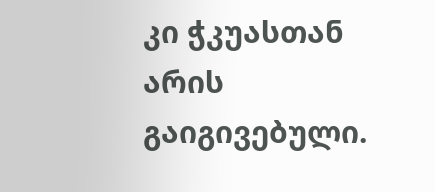კი ჭკუასთან არის გაიგივებული.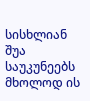სისხლიან შუა საუკუნეებს მხოლოდ ის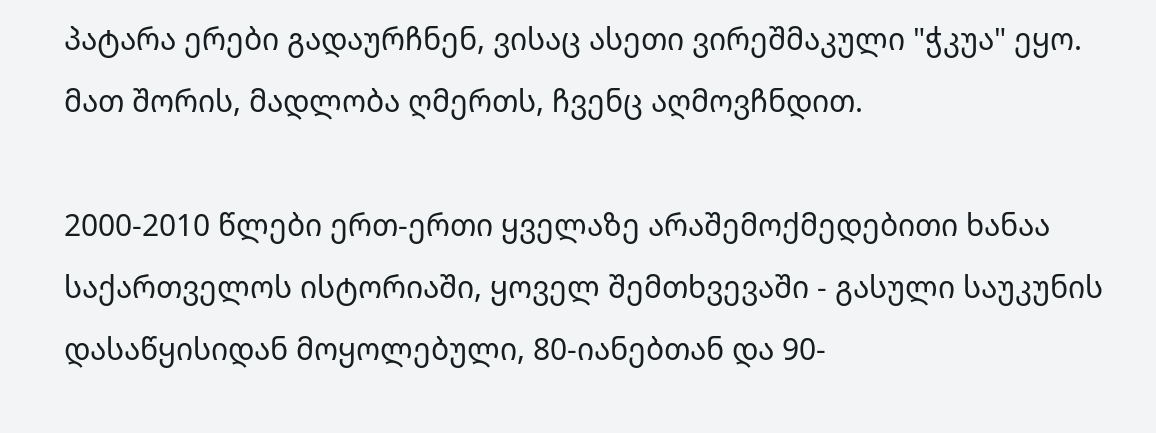პატარა ერები გადაურჩნენ, ვისაც ასეთი ვირეშმაკული "ჭკუა" ეყო. მათ შორის, მადლობა ღმერთს, ჩვენც აღმოვჩნდით.

2000-2010 წლები ერთ-ერთი ყველაზე არაშემოქმედებითი ხანაა საქართველოს ისტორიაში, ყოველ შემთხვევაში - გასული საუკუნის დასაწყისიდან მოყოლებული, 80-იანებთან და 90-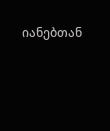იანებთან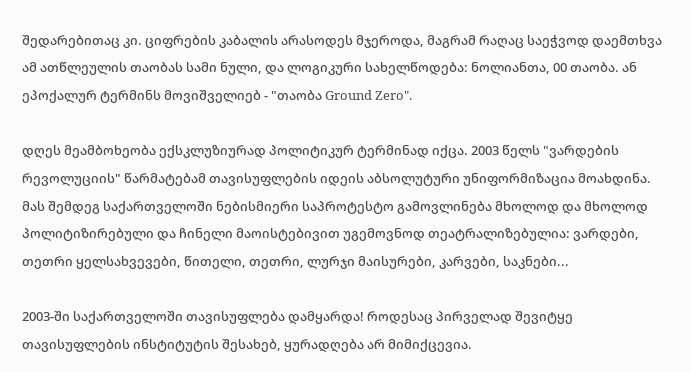შედარებითაც კი. ციფრების კაბალის არასოდეს მჯეროდა, მაგრამ რაღაც საეჭვოდ დაემთხვა ამ ათწლეულის თაობას სამი ნული, და ლოგიკური სახელწოდება: ნოლიანთა, 00 თაობა. ან ეპოქალურ ტერმინს მოვიშველიებ - "თაობა Ground Zero".

დღეს მეამბოხეობა ექსკლუზიურად პოლიტიკურ ტერმინად იქცა. 2003 წელს "ვარდების რევოლუციის" წარმატებამ თავისუფლების იდეის აბსოლუტური უნიფორმიზაცია მოახდინა. მას შემდეგ საქართველოში ნებისმიერი საპროტესტო გამოვლინება მხოლოდ და მხოლოდ პოლიტიზირებული და ჩინელი მაოისტებივით უგემოვნოდ თეატრალიზებულია: ვარდები, თეთრი ყელსახვევები, წითელი, თეთრი, ლურჯი მაისურები, კარვები, საკნები...

2003-ში საქართველოში თავისუფლება დამყარდა! როდესაც პირველად შევიტყე თავისუფლების ინსტიტუტის შესახებ, ყურადღება არ მიმიქცევია.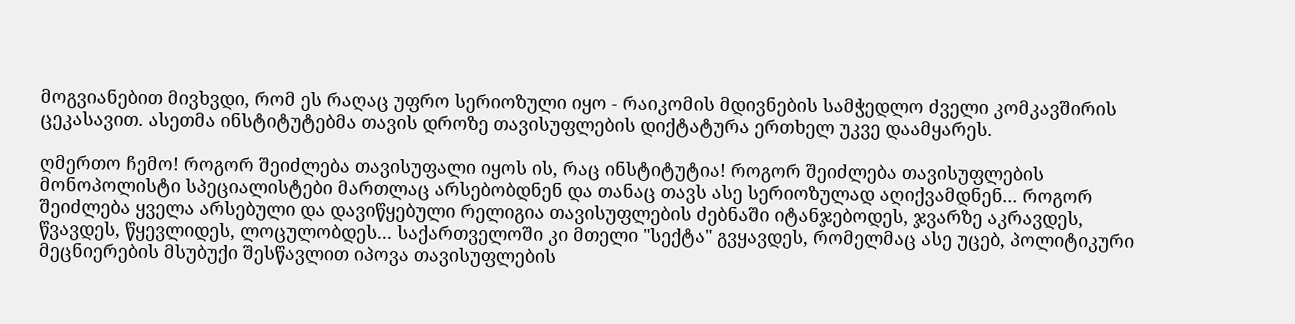მოგვიანებით მივხვდი, რომ ეს რაღაც უფრო სერიოზული იყო - რაიკომის მდივნების სამჭედლო ძველი კომკავშირის ცეკასავით. ასეთმა ინსტიტუტებმა თავის დროზე თავისუფლების დიქტატურა ერთხელ უკვე დაამყარეს.

ღმერთო ჩემო! როგორ შეიძლება თავისუფალი იყოს ის, რაც ინსტიტუტია! როგორ შეიძლება თავისუფლების მონოპოლისტი სპეციალისტები მართლაც არსებობდნენ და თანაც თავს ასე სერიოზულად აღიქვამდნენ... როგორ შეიძლება ყველა არსებული და დავიწყებული რელიგია თავისუფლების ძებნაში იტანჯებოდეს, ჯვარზე აკრავდეს, წვავდეს, წყევლიდეს, ლოცულობდეს... საქართველოში კი მთელი "სექტა" გვყავდეს, რომელმაც ასე უცებ, პოლიტიკური მეცნიერების მსუბუქი შესწავლით იპოვა თავისუფლების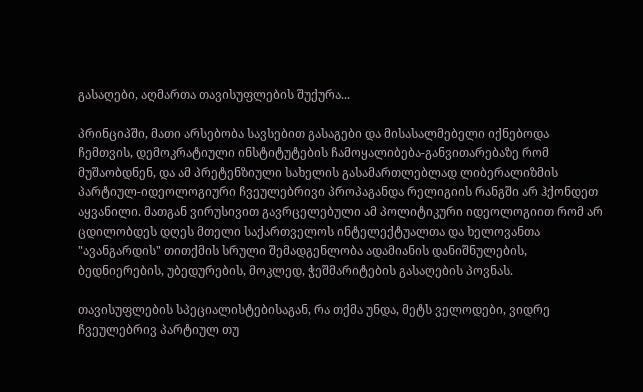გასაღები, აღმართა თავისუფლების შუქურა...

პრინციპში, მათი არსებობა სავსებით გასაგები და მისასალმებელი იქნებოდა ჩემთვის, დემოკრატიული ინსტიტუტების ჩამოყალიბება-განვითარებაზე რომ მუშაობდნენ, და ამ პრეტენზიული სახელის გასამართლებლად ლიბერალიზმის პარტიულ-იდეოლოგიური ჩვეულებრივი პროპაგანდა რელიგიის რანგში არ ჰქონდეთ აყვანილი. მათგან ვირუსივით გავრცელებული ამ პოლიტიკური იდეოლოგიით რომ არ ცდილობდეს დღეს მთელი საქართველოს ინტელექტუალთა და ხელოვანთა "ავანგარდის" თითქმის სრული შემადგენლობა ადამიანის დანიშნულების, ბედნიერების, უბედურების, მოკლედ, ჭეშმარიტების გასაღების პოვნას.

თავისუფლების სპეციალისტებისაგან, რა თქმა უნდა, მეტს ველოდები, ვიდრე ჩვეულებრივ პარტიულ თუ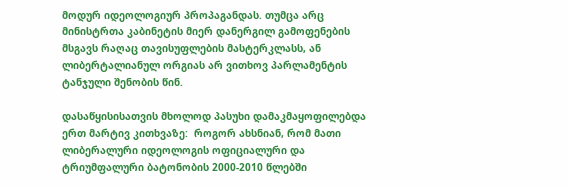მოდურ იდეოლოგიურ პროპაგანდას. თუმცა არც მინისტრთა კაბინეტის მიერ დანერგილ გამოფენების მსგავს რაღაც თავისუფლების მასტერკლასს, ან ლიბერტალიანულ ორგიას არ ვითხოვ პარლამენტის ტანჯული შენობის წინ.

დასაწყისისათვის მხოლოდ პასუხი დამაკმაყოფილებდა ერთ მარტივ კითხვაზე:  როგორ ახსნიან, რომ მათი ლიბერალური იდეოლოგის ოფიციალური და ტრიუმფალური ბატონობის 2000-2010 წლებში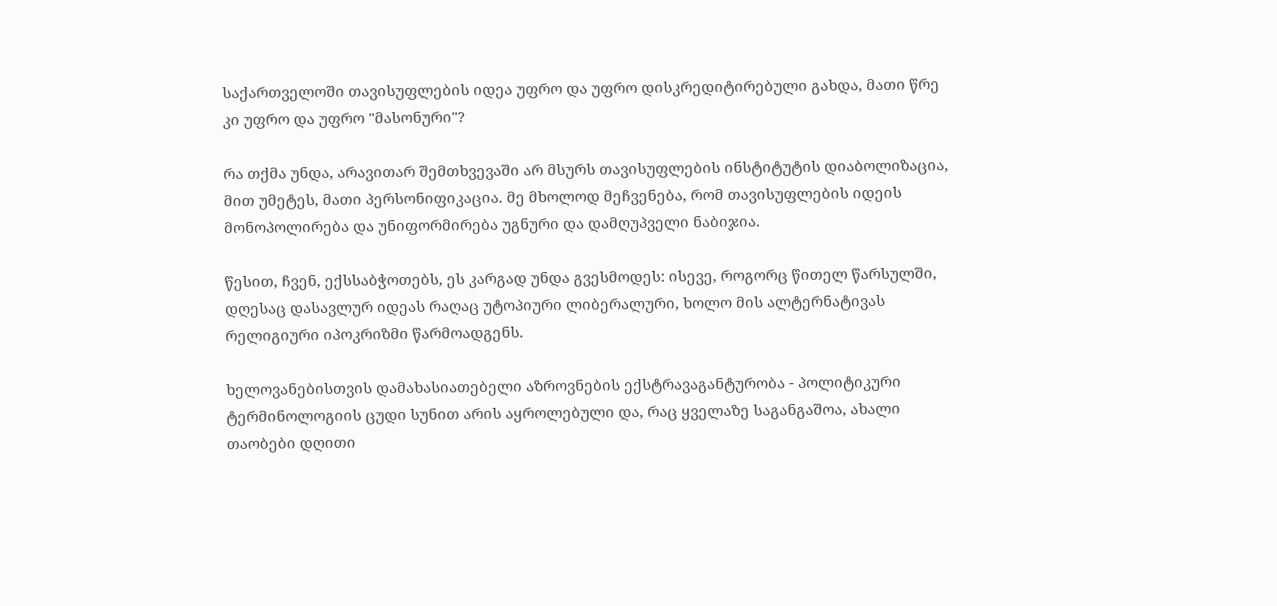საქართველოში თავისუფლების იდეა უფრო და უფრო დისკრედიტირებული გახდა, მათი წრე კი უფრო და უფრო "მასონური"?

რა თქმა უნდა, არავითარ შემთხვევაში არ მსურს თავისუფლების ინსტიტუტის დიაბოლიზაცია, მით უმეტეს, მათი პერსონიფიკაცია. მე მხოლოდ მეჩვენება, რომ თავისუფლების იდეის მონოპოლირება და უნიფორმირება უგნური და დამღუპველი ნაბიჯია.

წესით, ჩვენ, ექსსაბჭოთებს, ეს კარგად უნდა გვესმოდეს: ისევე, როგორც წითელ წარსულში, დღესაც დასავლურ იდეას რაღაც უტოპიური ლიბერალური, ხოლო მის ალტერნატივას რელიგიური იპოკრიზმი წარმოადგენს.

ხელოვანებისთვის დამახასიათებელი აზროვნების ექსტრავაგანტურობა - პოლიტიკური ტერმინოლოგიის ცუდი სუნით არის აყროლებული და, რაც ყველაზე საგანგაშოა, ახალი თაობები დღითი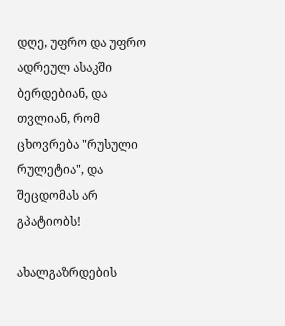დღე, უფრო და უფრო ადრეულ ასაკში ბერდებიან, და თვლიან, რომ ცხოვრება "რუსული რულეტია", და შეცდომას არ გპატიობს!

ახალგაზრდების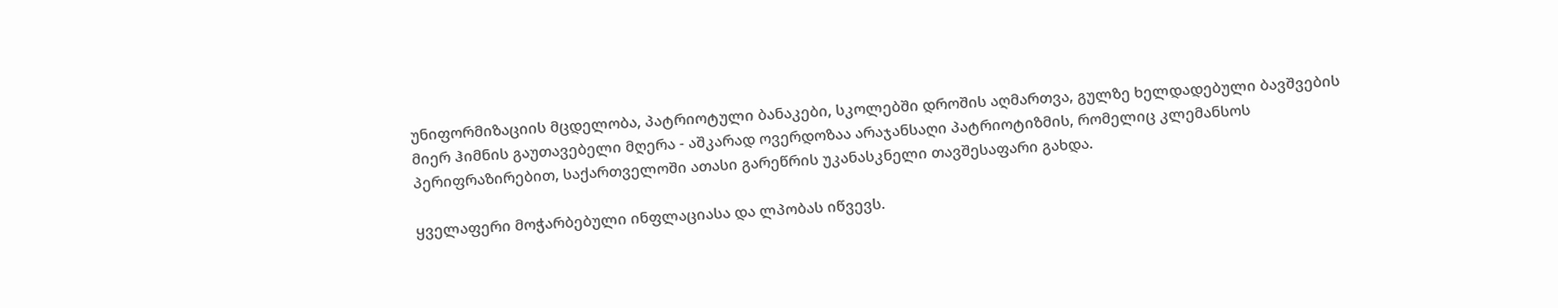უნიფორმიზაციის მცდელობა, პატრიოტული ბანაკები, სკოლებში დროშის აღმართვა, გულზე ხელდადებული ბავშვების მიერ ჰიმნის გაუთავებელი მღერა - აშკარად ოვერდოზაა არაჯანსაღი პატრიოტიზმის, რომელიც კლემანსოს პერიფრაზირებით, საქართველოში ათასი გარეწრის უკანასკნელი თავშესაფარი გახდა.

ყველაფერი მოჭარბებული ინფლაციასა და ლპობას იწვევს.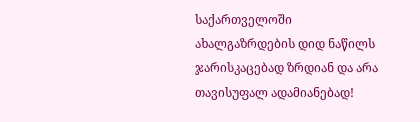საქართველოში ახალგაზრდების დიდ ნაწილს ჯარისკაცებად ზრდიან და არა თავისუფალ ადამიანებად!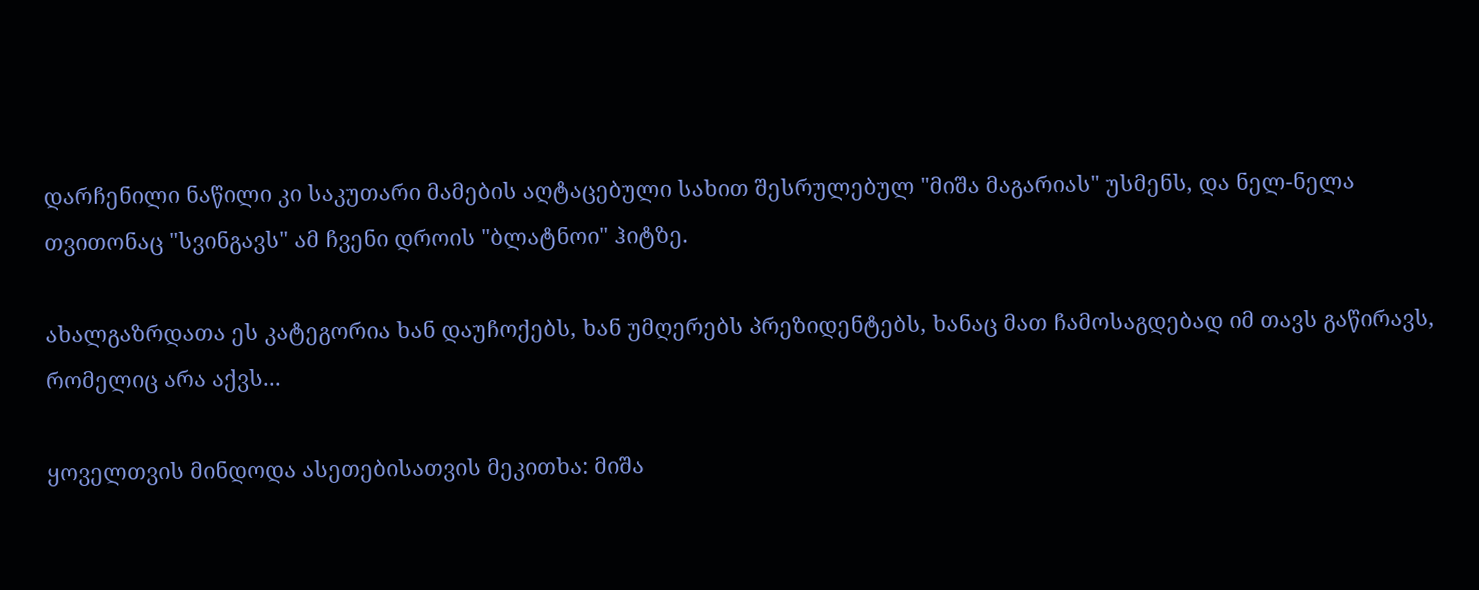დარჩენილი ნაწილი კი საკუთარი მამების აღტაცებული სახით შესრულებულ "მიშა მაგარიას" უსმენს, და ნელ-ნელა თვითონაც "სვინგავს" ამ ჩვენი დროის "ბლატნოი" ჰიტზე.

ახალგაზრდათა ეს კატეგორია ხან დაუჩოქებს, ხან უმღერებს პრეზიდენტებს, ხანაც მათ ჩამოსაგდებად იმ თავს გაწირავს, რომელიც არა აქვს...

ყოველთვის მინდოდა ასეთებისათვის მეკითხა: მიშა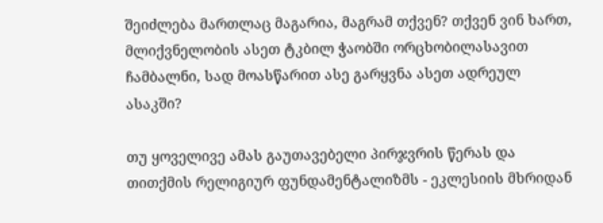შეიძლება მართლაც მაგარია, მაგრამ თქვენ? თქვენ ვინ ხართ, მლიქვნელობის ასეთ ტკბილ ჭაობში ორცხობილასავით ჩამბალნი, სად მოასწარით ასე გარყვნა ასეთ ადრეულ ასაკში?

თუ ყოველივე ამას გაუთავებელი პირჯვრის წერას და თითქმის რელიგიურ ფუნდამენტალიზმს - ეკლესიის მხრიდან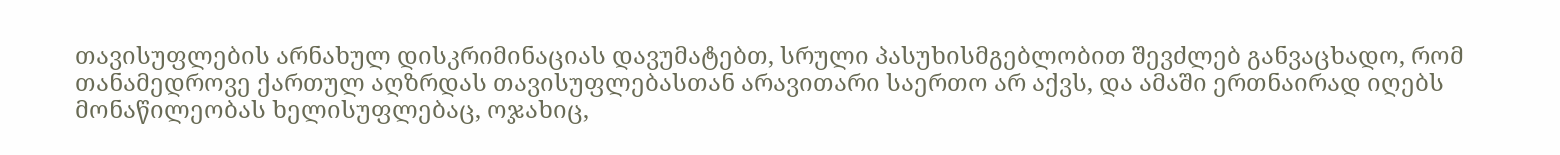თავისუფლების არნახულ დისკრიმინაციას დავუმატებთ, სრული პასუხისმგებლობით შევძლებ განვაცხადო, რომ თანამედროვე ქართულ აღზრდას თავისუფლებასთან არავითარი საერთო არ აქვს, და ამაში ერთნაირად იღებს მონაწილეობას ხელისუფლებაც, ოჯახიც,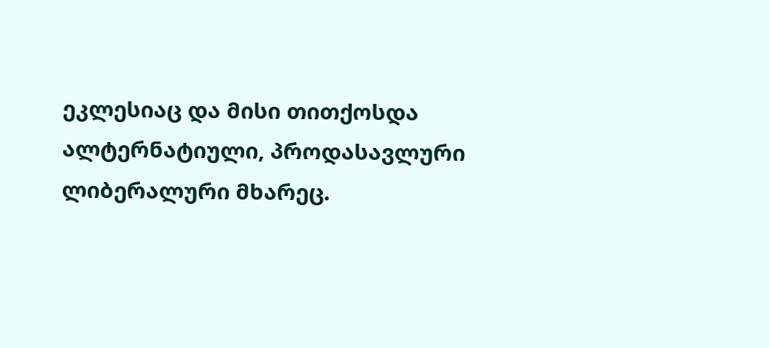ეკლესიაც და მისი თითქოსდა ალტერნატიული, პროდასავლური ლიბერალური მხარეც.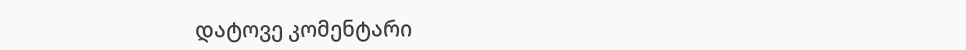დატოვე კომენტარი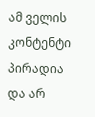ამ ველის კონტენტი პირადია და არ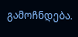გამოჩნდება.